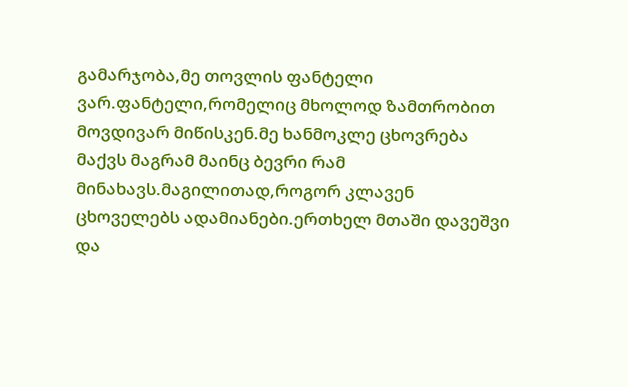გამარჯობა,მე თოვლის ფანტელი ვარ.ფანტელი,რომელიც მხოლოდ ზამთრობით მოვდივარ მიწისკენ.მე ხანმოკლე ცხოვრება მაქვს მაგრამ მაინც ბევრი რამ მინახავს.მაგილითად,როგორ კლავენ ცხოველებს ადამიანები.ერთხელ მთაში დავეშვი და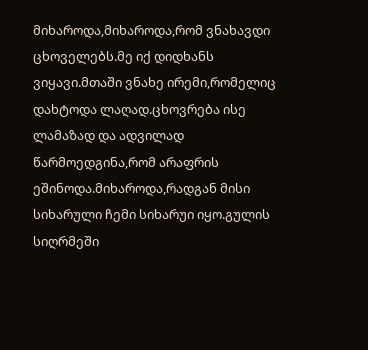მიხაროდა,მიხაროდა,რომ ვნახავდი ცხოველებს.მე იქ დიდხანს ვიყავი.მთაში ვნახე ირემი,რომელიც დახტოდა ლაღად.ცხოვრება ისე ლამაზად და ადვილად წარმოედგინა,რომ არაფრის ეშინოდა.მიხაროდა,რადგან მისი სიხარული ჩემი სიხარუი იყო.გულის სიღრმეში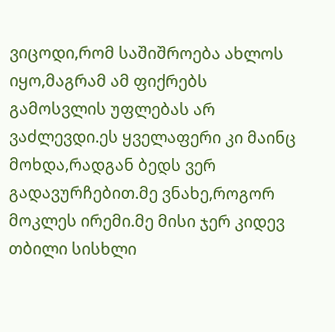ვიცოდი,რომ საშიშროება ახლოს იყო,მაგრამ ამ ფიქრებს გამოსვლის უფლებას არ ვაძლევდი.ეს ყველაფერი კი მაინც მოხდა,რადგან ბედს ვერ გადავურჩებით.მე ვნახე,როგორ მოკლეს ირემი.მე მისი ჯერ კიდევ თბილი სისხლი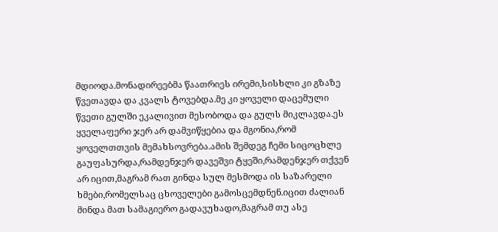მდიოდა.მონადირეებმა წაათრიეს ირემი,სისხლი კი გზაზე წვეთავდა და კვალს ტოვებდა.მე კი ყოველი დაცემული წვეთი გულში ეკალივით მესობოდა და გულს მიკლავდა.ეს ყველაფერი ჯერ არ დამვიწყებია და მგონია,რომ ყოველთთვის მემახსოვრება.ამის შემდეგ ჩემი სიცოცხლე გაუფასურდა,რამდენჯერ დავეშვი ტყეში,რამდენჯერ თქვენ არ იცით,მაგრამ რათ გინდა სულ მესმოდა ის საზარელი ხმები,რომელსაც ცხოველები გამოსცემდნენ.იცით ძალიან მინდა მათ სამაგიერო გადავუხადო,მაგრამ თუ ასე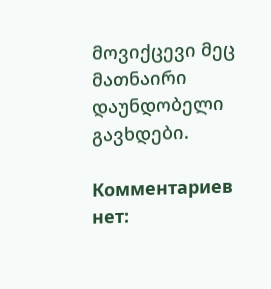მოვიქცევი მეც მათნაირი დაუნდობელი გავხდები.

Комментариев нет: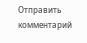Отправить комментарий